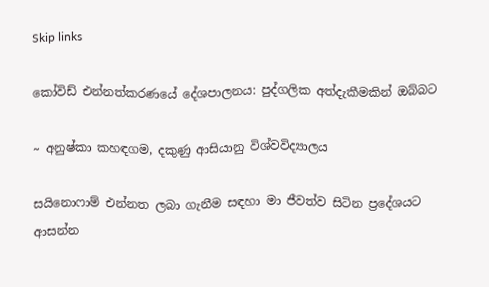Skip links

කෝවිඩ් එන්නත්කරණයේ දේශපාලනය: පුද්ගලික අත්දැකීමකින් ඔබ්බට

~ අනුෂ්කා කහඳගම, දකුණු ආසියානු විශ්වවිද්‍යාලය

සයිනොෆාම් එන්නත ලබා ගැනීම සඳහා මා ජීවත්ව සිටින ප්‍රදේශයට ආසන්න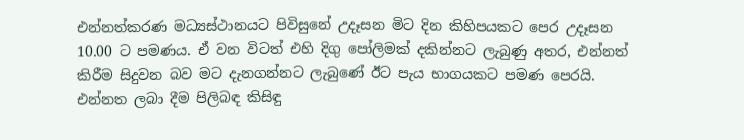එන්නත්කරණ මධ්‍යස්ථානයට පිවිසුනේ උදෑසන මිට දින කිහිපයකට පෙර උදෑසන 10.00 ට පමණය. ඒ වන විටත් එහි දිගු පෝලිමක් දකින්නට ලැබුණු අතර, එන්නත් කිරීම සිදුවන බව මට දැනගන්නට ලැබුණේ ඊට පැය භාගයකට පමණ පෙරයි. එන්නත ලබා දීම පිලිබඳ කිසිඳු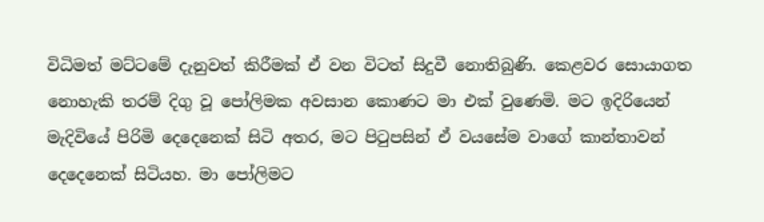විධිමත් මට්ටමේ දැනුවත් කිරීමක් ඒ වන විටත් සිදුවී නොතිබුණි. කෙළවර සොයාගත නොහැකි තරම් දිගු වූ පෝලිමක අවසාන කොණට මා එක් වුණෙමි. මට ඉදිරියෙන් මැදිවියේ පිරිමි දෙදෙනෙක් සිටි අතර, මට පිටුපසින් ඒ වයසේම වාගේ කාන්තාවන් දෙදෙනෙක් සිටියහ. මා පෝලිමට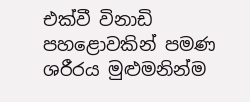එක්වී විනාඩි පහළොවකින් පමණ ශරීරය මුළුමනින්ම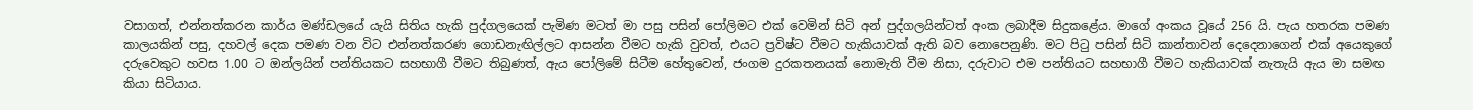වසාගත්, එන්නත්කරන කාර්ය මණ්ඩලයේ යැයි සිතිය හැකි පුද්ගලයෙක් පැමිණ මටත් මා පසු පසින් පෝලිමට එක් වෙමින් සිටි අන් පුද්ගලයින්ටත් අංක ලබාදීම සිදුකළේය. මාගේ අංකය වූයේ 256 යි. පැය හතරක පමණ කාලයකින් පසු, දහවල් දෙක පමණ වන විට එන්නත්කරණ ගොඩනැඟිල්ලට ආසන්න වීමට හැකි වුවත්, එයට ප්‍රවිෂ්ට වීමට හැකියාවක් ඇති බව නොපෙනුණි. මට පිටු පසින් සිටි කාන්තාවන් දෙදෙනාගෙන් එක් අයෙකුගේ දරුවෙකුට හවස 1.00 ට ඔන්ලයින් පන්තියකට සහභාගී වීමට තිබුණත්, ඇය පෝලිමේ සිටීම හේතුවෙන්, ජංගම දුරකතනයක් නොමැති වීම නිසා, දරුවාට එම පන්තියට සහභාගී වීමට හැකියාවක් නැතැයි ඇය මා සමඟ කියා සිටියාය.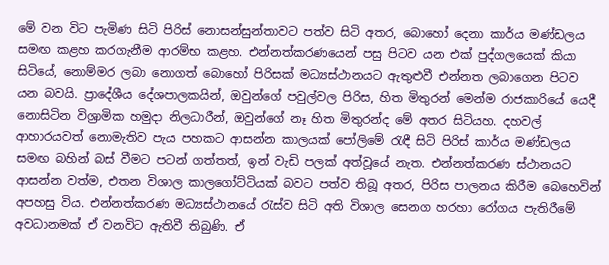මේ වන විට පැමිණ සිටි පිරිස් නොසන්සුන්තාවට පත්ව සිටි අතර, බොහෝ දෙනා කාර්ය මණ්ඩලය සමඟ කළහ කරගැනීම ආරම්භ කළහ. එන්නත්කරණයෙන් පසු පිටව යන එක් පුද්ගලයෙක් කියා සිටියේ, නොම්මර ලබා නොගත් බොහෝ පිරිසක් මධ්‍යස්ථානයට ඇතුළුවී එන්නත ලබාගෙන පිටව යන බවයි. ප්‍රාදේශීය දේශපාලකයින්, ඔවුන්ගේ පවුල්වල පිරිස, හිත මිතුරන් මෙන්ම රාජකාරියේ යෙදී නොසිටින විශ්‍රාමික හමුදා නිලධාරීන්, ඔවුන්ගේ නෑ හිත මිතුරන්ද මේ අතර සිටියහ. දහවල් ආහාරයවත් නොමැතිව පැය පහකට ආසන්න කාලයක් පෝලිමේ රැඳී සිටි පිරිස් කාර්ය මණ්ඩලය සමඟ බහින් බස් වීමට පටන් ගත්තත්, ඉන් වැඩි පලක් අත්වූයේ නැත. එන්නත්කරණ ස්ථානයට ආසන්න වත්ම, එතන විශාල කාලගෝට්ටියක් බවට පත්ව තිබූ අතර, පිරිස පාලනය කිරීම බෙහෙවින් අපහසු විය. එන්නත්කරණ මධ්‍යස්ථානයේ රැස්ව සිටි අති විශාල සෙනග හරහා රෝගය පැතිරීමේ අවධානමක් ඒ වනවිට ඇතිවී තිබුණි. ඒ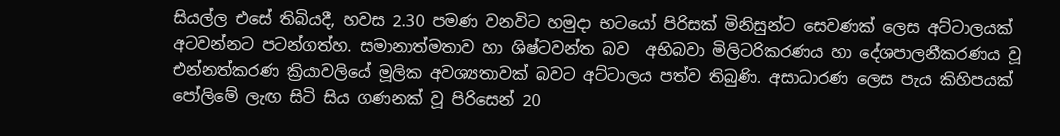සියල්ල එසේ තිබියදී, හවස 2.30 පමණ වනවිට හමුදා භටයෝ පිරිසක් මිනිසුන්ට සෙවණක් ලෙස අට්ටාලයක් අටවන්නට පටන්ගත්හ. සමානාත්මතාව හා ශිෂ්ටවන්ත බව  අභිබවා මිලිටරිකරණය හා දේශපාලනීකරණය වූ එන්නත්කරණ ක්‍රියාවලියේ මූලික අවශ්‍යතාවක් බවට අට්ටාලය පත්ව තිබුණි. අසාධාරණ ලෙස පැය කිහිපයක් පෝලිමේ ලැඟ සිටි සිය ගණනක් වූ පිරිසෙන් 20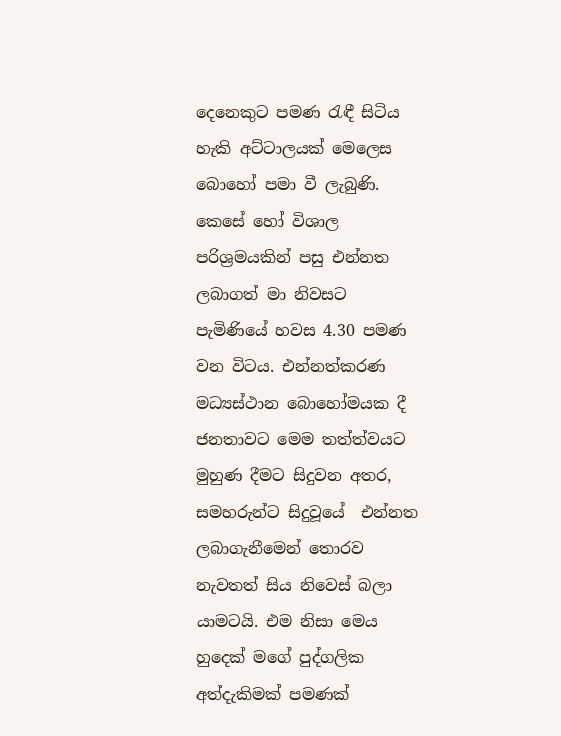දෙනෙකුට පමණ රැඳී සිටිය හැකි අට්ටාලයක් මෙලෙස බොහෝ පමා වී ලැබුණි. කෙසේ හෝ විශාල පරිශ්‍රමයකින් පසු එන්නත ලබාගත් මා නිවසට පැමිණියේ හවස 4.30 පමණ වන විටය. එන්නත්කරණ මධ්‍යස්ථාන බොහෝමයක දී ජනතාවට මෙම තත්ත්වයට මුහුණ දීමට සිදුවන අතර, සමහරුන්ට සිදුවූයේ  එන්නත ලබාගැනීමෙන් තොරව නැවතත් සිය නිවෙස් බලා යාමටයි. එම නිසා මෙය හුදෙක් මගේ පුද්ගලික අත්දැකිමක් පමණක්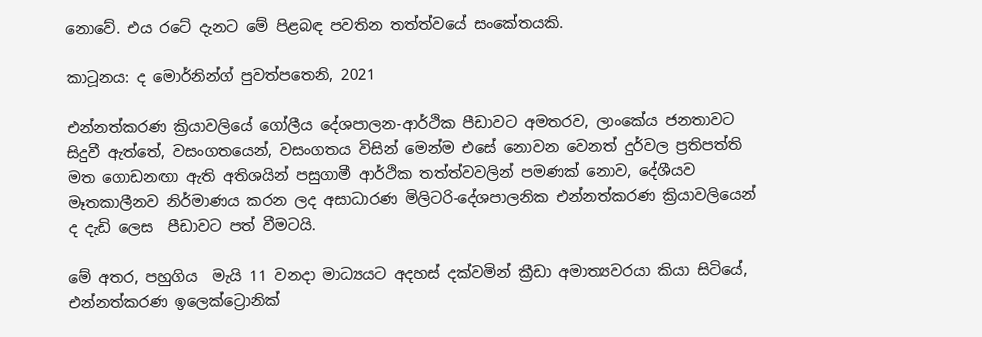නොවේ. එය රටේ දැනට මේ පිළබඳ පවතින තත්ත්වයේ සංකේතයකි.

කාටූනය: ද මොර්නින්ග් පුවත්පතෙනි, 2021

එන්නත්කරණ ක්‍රියාවලියේ ගෝලීය දේශපාලන-ආර්ථික පීඩාවට අමතරව, ලාංකේය ජනතාවට සිදුවී ඇත්තේ, වසංගතයෙන්, වසංගතය විසින් මෙන්ම එසේ නොවන වෙනත් දුර්වල ප්‍රතිපත්ති මත ගොඩනඟා ඇති අතිශයින් පසුගාමී ආර්ථික තත්ත්වවලින් පමණක් නොව, දේශීයව මෑතකාලීනව නිර්මාණය කරන ලද අසාධාරණ මිලිටරි-දේශපාලනික එන්නත්කරණ ක්‍රියාවලියෙන් ද දැඩි ලෙස  පීඩාවට පත් වීමටයි.

මේ අතර, පහුගිය  මැයි 11 වනදා මාධ්‍යයට අදහස් දක්වමින් ක්‍රීඩා අමාත්‍යවරයා කියා සිටියේ, එන්නත්කරණ ඉලෙක්ට්‍රොනික්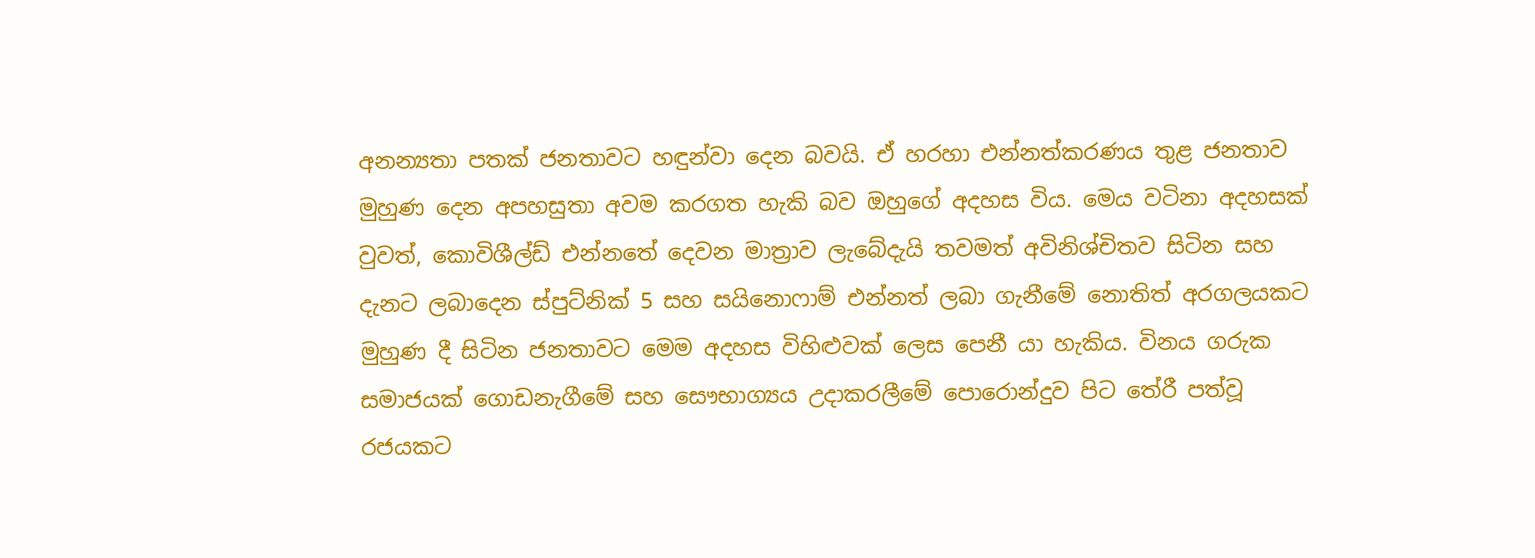අනන්‍යතා පතක් ජනතාවට හඳුන්වා දෙන බවයි. ඒ හරහා එන්නත්කරණය තුළ ජනතාව මුහුණ දෙන අපහසුතා අවම කරගත හැකි බව ඔහුගේ අදහස විය. මෙය වටිනා අදහසක් වුවත්, කොවිශීල්ඩ් එන්නතේ දෙවන මාත්‍රාව ලැබේදැයි තවමත් අවිනිශ්චිතව සිටින සහ දැනට ලබාදෙන ස්පුට්නික් 5 සහ සයිනොෆාම් එන්නත් ලබා ගැනීමේ නොතිත් අරගලයකට මුහුණ දී සිටින ජනතාවට මෙම අදහස විහිළුවක් ලෙස පෙනී යා හැකිය. විනය ගරුක සමාජයක් ගොඩනැගීමේ සහ සෞභාග්‍යය උදාකරලීමේ පොරොන්දුව පිට තේරී පත්වූ රජයකට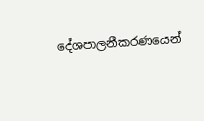දේශපාලනීකරණයෙන්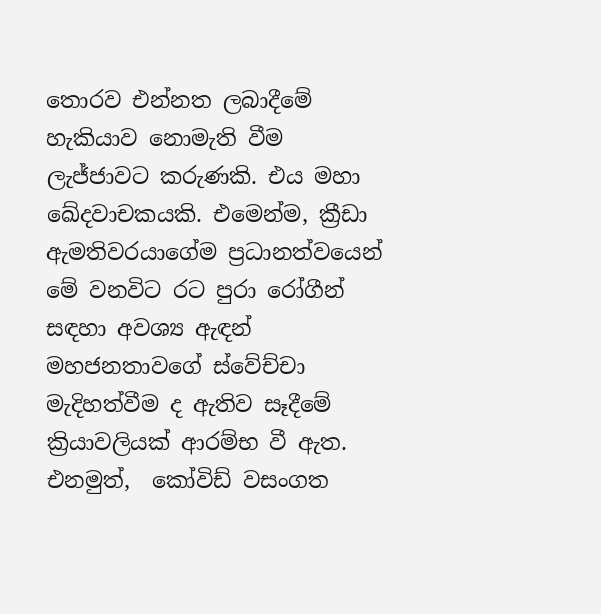තොරව එන්නත ලබාදීමේ හැකියාව නොමැති වීම ලැජ්ජාවට කරුණකි. එය මහා ඛේදවාචකයකි. එමෙන්ම, ක්‍රීඩා  ඇමතිවරයාගේම ප්‍රධානත්වයෙන් මේ වනවිට රට පුරා රෝගීන් සඳහා අවශ්‍ය ඇඳන් මහජනතාවගේ ස්වේච්චා මැදිහත්වීම ද ඇතිව සෑදීමේ ක්‍රියාවලියක් ආරම්භ වී ඇත. එනමුත්,  කෝවිඩ් වසංගත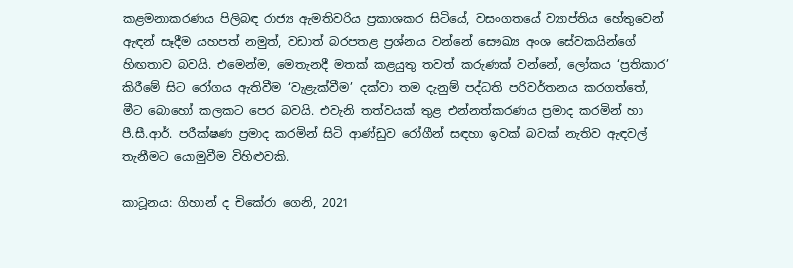කළමනාකරණය පිලිබඳ රාජ්‍ය ඇමතිවරිය ප්‍රකාශකර සිටියේ, වසංගතයේ ව්‍යාප්තිය හේතුවෙන් ඇඳන් සෑදීම යහපත් නමුත්, වඩාත් බරපතළ ප්‍රශ්නය වන්නේ සෞඛ්‍ය අංශ සේවකයින්ගේ හිඟතාව බවයි. එමෙන්ම, මෙතැනදී මතක් කළයුතු තවත් කරුණක් වන්නේ, ලෝකය ‘ප්‍රතිකාර’ කිරීමේ සිට රෝගය ඇතිවීම ‘වැළැක්වීම’ දක්වා තම දැනුම් පද්ධති පරිවර්තනය කරගත්තේ, මීට බොහෝ කලකට පෙර බවයි. එවැනි තත්වයක් තුළ එන්නත්කරණය ප්‍රමාද කරමින් හා පී.සී.ආර්. පරීක්ෂණ ප්‍රමාද කරමින් සිටි ආණ්ඩුව රෝගීන් සඳහා ඉවක් බවක් නැතිව ඇඳවල් තැනීමට යොමුවීම විහිළුවකි.

කාටූනය: ගිහාන් ද චිකේරා ගෙනි, 2021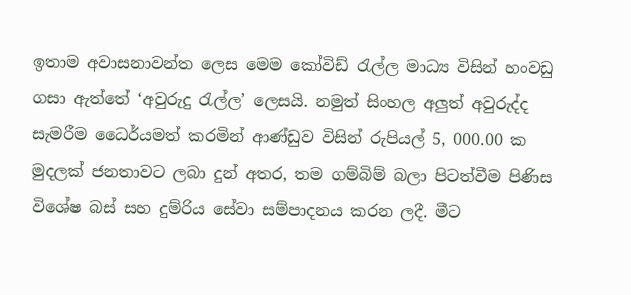ඉතාම අවාසනාවන්ත ලෙස මෙම කෝවිඩ් රැල්ල මාධ්‍ය විසින් හංවඩු ගසා ඇත්තේ ‘අවුරුදු රැල්ල’ ලෙසයි. නමුත් සිංහල අලුත් අවුරුද්ද සැමරීම ධෛර්යමත් කරමින් ආණ්ඩුව විසින් රුපියල් 5, 000.00 ක මුදලක් ජනතාවට ලබා දුන් අතර, තම ගම්බිම් බලා පිටත්වීම පිණිස විශේෂ බස් සහ දුම්රිය සේවා සම්පාදනය කරන ලදී. මීට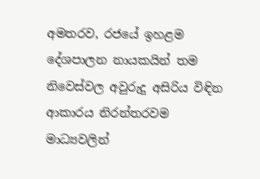අමතරව, රජයේ ඉහළම දේශපාලන නායකයින් තම නිවෙස්වල අවුරුදු අසිරිය විඳින ආකාරය නිරන්තරවම මාධ්‍යවලින්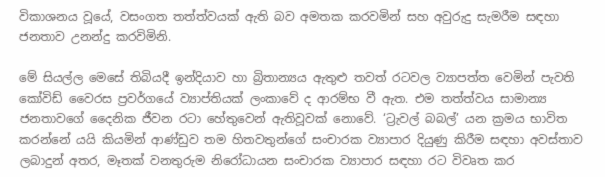විකාශනය වූයේ, වසංගත තත්ත්වයක් ඇති බව අමතක කරවමින් සහ අවුරුදු සැමරීම සඳහා ජනතාව උනන්දු කරවිමිනි.

මේ සියල්ල මෙසේ තිබියදී ඉන්දියාව හා බ්‍රිතාන්‍යය ඇතුළු තවත් රටවල ව්‍යාපත්ත වෙමින් පැවති කෝවිඩ් වෛරස ප්‍රවර්ගයේ ව්‍යාප්තියක් ලංකාවේ ද ආරම්භ වී ඇත. එම තත්ත්වය සාමාන්‍ය ජනතාවගේ දෛනික ජීවන රටා හේතුවෙන් ඇතිවූවක් නොවේ. ‘ට්‍රැවල් බබල්’ යන ක්‍රමය භාවිත කරන්නේ යයි කියමින් ආණ්ඩුව තම හිතවතුන්ගේ සංචාරක ව්‍යාපාර දියුණු කිරීම සඳහා අවස්තාව ලබාදුන් අතර, මෑතක් වනතුරුම නිරෝධායන සංචාරක ව්‍යාපාර සඳහා රට විවෘත කර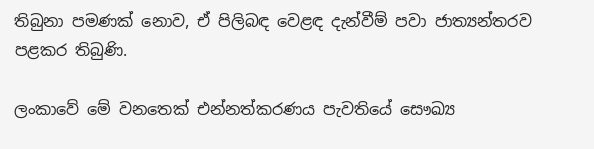තිබුනා පමණක් නොව, ඒ පිලිබඳ වෙළඳ දැන්වීම් පවා ජාත්‍යන්තරව පළකර තිබුණි.

ලංකාවේ මේ වනතෙක් එන්නත්කරණය පැවතියේ සෞඛ්‍ය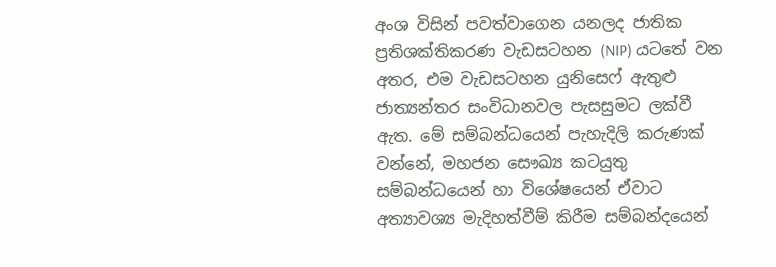අංශ විසින් පවත්වාගෙන යනලද ජාතික ප්‍රතිශක්තිකරණ වැඩසටහන (NIP) යටතේ වන අතර, එම වැඩසටහන යුනිසෙෆ් ඇතුළු ජාත්‍යන්තර සංවිධානවල පැසසුමට ලක්වී ඇත. මේ සම්බන්ධයෙන් පැහැදිලි කරුණක් වන්නේ, මහජන සෞඛ්‍ය කටයුතු සම්බන්ධයෙන් හා විශේෂයෙන් ඒවාට අත්‍යාවශ්‍ය මැදිහත්වීම් කිරීම සම්බන්දයෙන්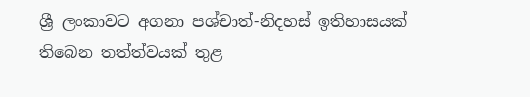ශ්‍රී ලංකාවට අගනා පශ්චාත්-නිදහස් ඉතිහාසයක් තිබෙන තත්ත්වයක් තුළ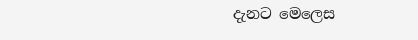දැනට මෙලෙස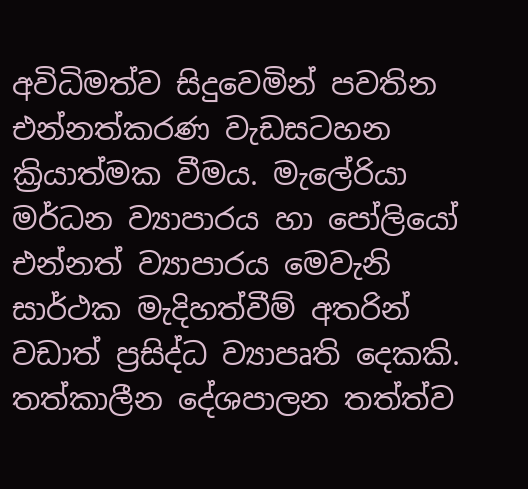අවිධිමත්ව සිදුවෙමින් පවතින එන්නත්කරණ වැඩසටහන ක්‍රියාත්මක වීමය. මැලේරියා මර්ධන ව්‍යාපාරය හා පෝලියෝ එන්නත් ව්‍යාපාරය මෙවැනි සාර්ථක මැදිහත්වීම් අතරින් වඩාත් ප්‍රසිද්ධ ව්‍යාපෘති දෙකකි. තත්කාලීන දේශපාලන තත්ත්ව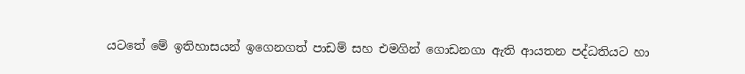යටතේ මේ ඉතිහාසයන් ඉගෙනගත් පාඩම් සහ එමගින් ගොඩනගා ඇති ආයතන පද්ධතියට හා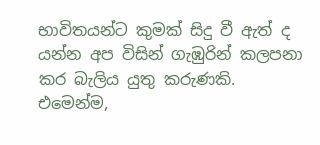භාවිතයන්ට කුමක් සිදු වී ඇත් ද යන්න අප විසින් ගැඹුරින් කලපනා කර බැලිය යුතු කරුණකි. එමෙන්ම,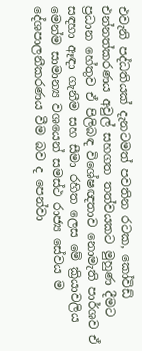එවැනි පද්ධතියක් දැනටමත් පවතින රටක, කෝවිඩ් එන්නත්කරණය අවුල් සහගත තත්වයකට මුහුණ දීමට ප්‍රධාන හේතුව ඒ පිලිබඳ විශේෂඥතාව නොමැති පාර්ශව ඒ සඳහා ඈඳා ගැනීම සහ සීමා රහිත ලෙස මේ ක්‍රියාවලිය මෙන්ම සාමාන්‍ය වශයෙන් සමස්ථ රාජ්‍ය සේවය ම දේශපාලනීකරණය වීම බව ද පෙන්වා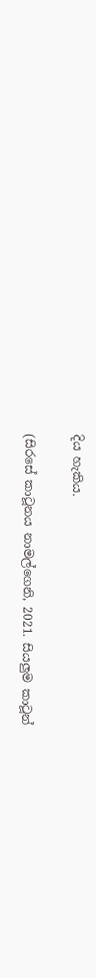දිය හැකිය.

(සිරසේ කාටූනය නාමල්ගෙනි, 2021. සියලුම කාටූන්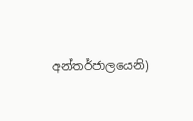අන්තර්ජාලයෙනි)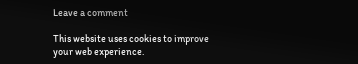Leave a comment

This website uses cookies to improve your web experience.